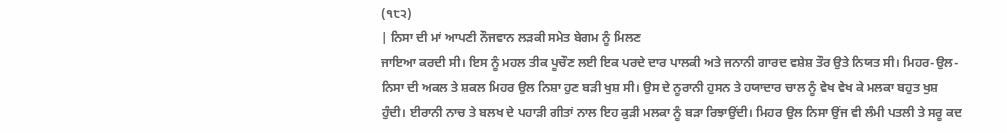(੧੮੨)
| ਨਿਸਾ ਦੀ ਮਾਂ ਆਪਣੀ ਨੌਜਵਾਨ ਲੜਕੀ ਸਮੇਤ ਬੇਗਮ ਨੂੰ ਮਿਲਣ
ਜਾਇਆ ਕਰਦੀ ਸੀ। ਇਸ ਨੂੰ ਮਹਲ ਤੀਕ ਪੂਚੌਣ ਲਈ ਇਕ ਪਰਦੇ ਦਾਰ ਪਾਲਕੀ ਅਤੇ ਜਨਾਨੀ ਗਾਰਦ ਵਸ਼ੇਸ਼ ਤੌਰ ਉਤੇ ਨਿਯਤ ਸੀ। ਮਿਹਰ-ਉਲ-ਨਿਸਾ ਦੀ ਅਕਲ ਤੇ ਸ਼ਕਲ ਮਿਹਰ ਉਲ ਨਿਸ਼ਾ ਹੁਣ ਬੜੀ ਖੁਸ਼ ਸੀ। ਉਸ ਦੇ ਨੂਰਾਨੀ ਹੁਸਨ ਤੇ ਹਯਾਦਾਰ ਚਾਲ ਨੂੰ ਵੇਖ ਵੇਖ ਕੇ ਮਲਕਾ ਬਹੁਤ ਖੁਸ਼ ਹੁੰਦੀ। ਈਰਾਨੀ ਨਾਚ ਤੇ ਬਲਖ ਦੇ ਪਹਾੜੀ ਗੀਤਾਂ ਨਾਲ ਇਹ ਕੁੜੀ ਮਲਕਾ ਨੂੰ ਬੜਾ ਰਿਝਾਉਂਦੀ। ਮਿਹਰ ਉਲ ਨਿਸਾ ਉਂਜ ਵੀ ਲੰਮੀ ਪਤਲੀ ਤੇ ਸਰੂ ਕਦ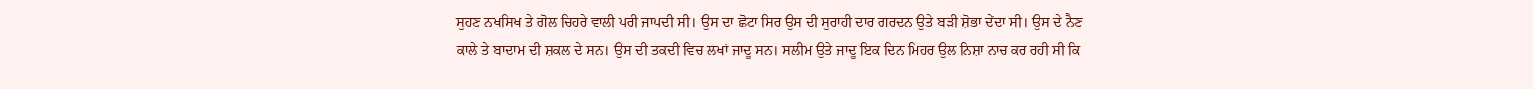ਸੁਹਣ ਨਖਸਿਖ ਤੇ ਗੋਲ ਚਿਹਰੇ ਵਾਲੀ ਪਰੀ ਜਾਪਦੀ ਸੀ। ਉਸ ਦਾ ਛੋਟਾ ਸਿਰ ਉਸ ਦੀ ਸੁਰਾਹੀ ਦਾਰ ਗਰਦਨ ਉਤੇ ਬੜੀ ਸ਼ੋਭਾ ਦੇਂਦਾ ਸੀ। ਉਸ ਦੇ ਨੈਣ ਕਾਲੇ ਤੇ ਬਾਦਾਮ ਦੀ ਸ਼ਕਲ ਦੇ ਸਨ। ਉਸ ਦੀ ਤਕਦੀ ਵਿਚ ਲਖਾਂ ਜਾਦੂ ਸਨ। ਸਲੀਮ ਉਤੇ ਜਾਦੂ ਇਕ ਦਿਨ ਮਿਹਰ ਉਲ ਨਿਸ਼ਾ ਨਾਚ ਕਰ ਰਹੀ ਸੀ ਕਿ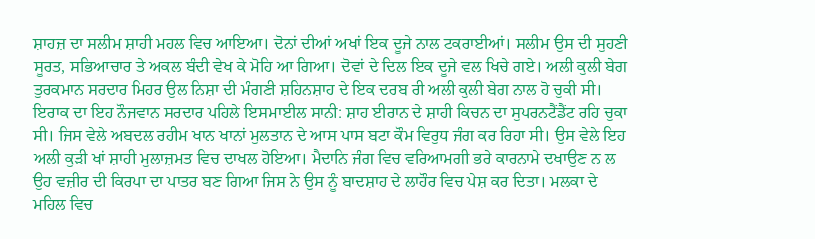ਸ਼ਾਹਜ਼ ਦਾ ਸਲੀਮ ਸ਼ਾਹੀ ਮਹਲ ਵਿਚ ਆਇਆ। ਦੋਨਾਂ ਦੀਆਂ ਅਖਾਂ ਇਕ ਦੂਜੇ ਨਾਲ ਟਕਰਾਈਆਂ। ਸਲੀਮ ਉਸ ਦੀ ਸੁਹਣੀ ਸੂਰਤ, ਸਭਿਆਚਾਰ ਤੇ ਅਕਲ ਬੰਦੀ ਵੇਖ ਕੇ ਮੋਹਿ ਆ ਗਿਆ। ਦੋਵਾਂ ਦੇ ਦਿਲ ਇਕ ਦੂਜੇ ਵਲ ਖਿਚੇ ਗਏ। ਅਲੀ ਕੁਲੀ ਬੇਗ ਤੁਰਕਮਾਨ ਸਰਦਾਰ ਮਿਹਰ ਉਲ ਨਿਸ਼ਾ ਦੀ ਮੰਗਣੀ ਸ਼ਹਿਨਸ਼ਾਹ ਦੇ ਇਕ ਦਰਬ ਰੀ ਅਲੀ ਕੁਲੀ ਬੇਗ ਨਾਲ ਹੋ ਚੁਕੀ ਸੀ। ਇਰਾਕ ਦਾ ਇਹ ਨੌਜਵਾਨ ਸਰਦਾਰ ਪਹਿਲੇ ਇਸਮਾਈਲ ਸਾਨੀ: ਸ਼ਾਹ ਈਰਾਨ ਦੇ ਸ਼ਾਹੀ ਕਿਚਨ ਦਾ ਸੁਪਰਨਟੈਂਡੈਂਟ ਰਹਿ ਚੁਕਾ ਸੀ। ਜਿਸ ਵੇਲੇ ਅਬਦਲ ਰਹੀਮ ਖਾਨ ਖਾਨਾਂ ਮੁਲਤਾਨ ਦੇ ਆਸ ਪਾਸ ਬਟਾ ਕੌਮ ਵਿਰੁਧ ਜੰਗ ਕਰ ਰਿਹਾ ਸੀ। ਉਸ ਵੇਲੇ ਇਹ ਅਲੀ ਕੁੜੀ ਖਾਂ ਸ਼ਾਹੀ ਮੁਲਾਜ਼ਮਤ ਵਿਚ ਦਾਖਲ ਹੋਇਆ। ਮੈਦਾਨਿ ਜੰਗ ਵਿਚ ਵਰਿਆਮਗੀ ਭਰੇ ਕਾਰਨਾਮੇ ਦਖਾਉਣ ਨ ਲ ਉਹ ਵਜ਼ੀਰ ਦੀ ਕਿਰਪਾ ਦਾ ਪਾਤਰ ਬਣ ਗਿਆ ਜਿਸ ਨੇ ਉਸ ਨੂੰ ਬਾਦਸ਼ਾਹ ਦੇ ਲਾਹੌਰ ਵਿਚ ਪੇਸ਼ ਕਰ ਦਿਤਾ। ਮਲਕਾ ਦੇ ਮਹਿਲ ਵਿਚ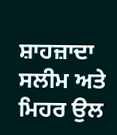ਸ਼ਾਹਜ਼ਾਦਾ ਸਲੀਮ ਅਤੇ ਮਿਹਰ ਉਲ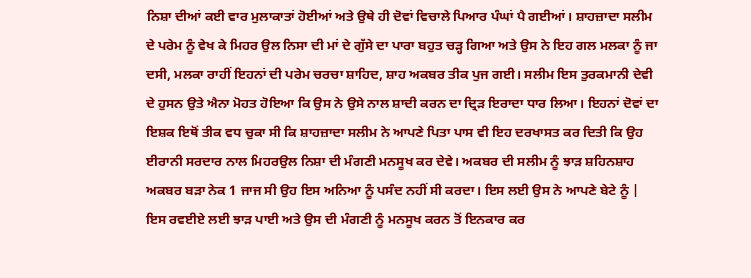ਨਿਸ਼ਾ ਦੀਆਂ ਕਈ ਵਾਰ ਮੁਲਾਕਾਤਾਂ ਹੋਈਆਂ ਅਤੇ ਉਥੇ ਹੀ ਦੋਵਾਂ ਵਿਚਾਲੇ ਪਿਆਰ ਪੰਘਾਂ ਪੈ ਗਈਆਂ। ਸ਼ਾਹਜ਼ਾਦਾ ਸਲੀਮ ਦੇ ਪਰੇਮ ਨੂੰ ਵੇਖ ਕੇ ਮਿਹਰ ਉਲ ਨਿਸਾ ਦੀ ਮਾਂ ਦੇ ਗੁੱਸੇ ਦਾ ਪਾਰਾ ਬਹੁਤ ਚੜ੍ਹ ਗਿਆ ਅਤੇ ਉਸ ਨੇ ਇਹ ਗਲ ਮਲਕਾ ਨੂੰ ਜਾ ਦਸੀ, ਮਲਕਾ ਰਾਹੀਂ ਇਹਨਾਂ ਦੀ ਪਰੇਮ ਚਰਚਾ ਸ਼ਾਹਿਦ, ਸ਼ਾਹ ਅਕਬਰ ਤੀਕ ਪੁਜ ਗਈ। ਸਲੀਮ ਇਸ ਤੁਰਕਮਾਨੀ ਦੇਵੀ ਦੇ ਹੁਸਨ ਉਤੇ ਐਨਾ ਮੋਹਤ ਹੋਇਆ ਕਿ ਉਸ ਨੇ ਉਸੇ ਨਾਲ ਸ਼ਾਦੀ ਕਰਨ ਦਾ ਦ੍ਰਿੜ ਇਰਾਦਾ ਧਾਰ ਲਿਆ। ਇਹਨਾਂ ਦੋਵਾਂ ਦਾ ਇਸ਼ਕ ਇਥੋਂ ਤੀਕ ਵਧ ਚੁਕਾ ਸੀ ਕਿ ਸ਼ਾਹਜ਼ਾਦਾ ਸਲੀਮ ਨੇ ਆਪਣੇ ਪਿਤਾ ਪਾਸ ਵੀ ਇਹ ਦਰਖਾਸਤ ਕਰ ਦਿਤੀ ਕਿ ਉਹ ਈਰਾਨੀ ਸਰਦਾਰ ਨਾਲ ਮਿਹਰਉਲ ਨਿਸ਼ਾ ਦੀ ਮੰਗਣੀ ਮਨਸੂਖ ਕਰ ਦੇਵੇ। ਅਕਬਰ ਦੀ ਸਲੀਮ ਨੂੰ ਝਾੜ ਸ਼ਹਿਨਸ਼ਾਹ ਅਕਬਰ ਬੜਾ ਨੇਕ 1 ਜਾਜ ਸੀ ਉਹ ਇਸ ਅਨਿਆ ਨੂੰ ਪਸੰਦ ਨਹੀਂ ਸੀ ਕਰਦਾ। ਇਸ ਲਈ ਉਸ ਨੇ ਆਪਣੇ ਬੇਟੇ ਨੂੰ |
ਇਸ ਰਵਈਏ ਲਈ ਝਾੜ ਪਾਈ ਅਤੇ ਉਸ ਦੀ ਮੰਗਣੀ ਨੂੰ ਮਨਸੂਖ ਕਰਨ ਤੋਂ ਇਨਕਾਰ ਕਰ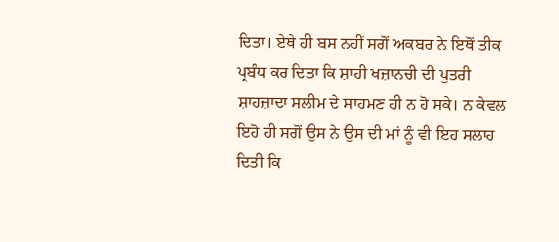ਦਿਤਾ। ਏਥੇ ਹੀ ਬਸ ਨਹੀਂ ਸਗੋਂ ਅਕਬਰ ਨੇ ਇਥੋਂ ਤੀਕ ਪ੍ਰਬੰਧ ਕਰ ਦਿਤਾ ਕਿ ਸ਼ਾਹੀ ਖਜ਼ਾਨਚੀ ਦੀ ਪੁਤਰੀ ਸ਼ਾਹਜ਼ਾਦਾ ਸਲੀਮ ਦੇ ਸਾਹਮਣ ਹੀ ਨ ਹੋ ਸਕੇ। ਨ ਕੇਵਲ ਇਹੋ ਹੀ ਸਗੋਂ ਉਸ ਨੇ ਉਸ ਦੀ ਮਾਂ ਨੂੰ ਵੀ ਇਹ ਸਲਾਹ ਦਿਤੀ ਕਿ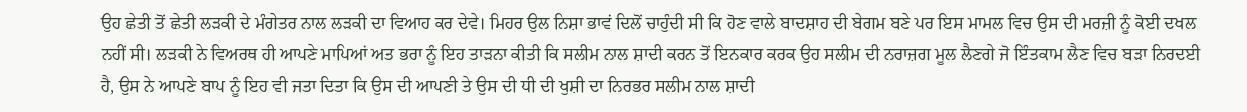ਉਹ ਛੇਤੀ ਤੋਂ ਛੇਤੀ ਲੜਕੀ ਦੇ ਮੰਗੇਤਰ ਨਾਲ ਲੜਕੀ ਦਾ ਵਿਆਹ ਕਰ ਦੇਵੇ। ਮਿਹਰ ਉਲ ਨਿਸ਼ਾ ਭਾਵਂ ਦਿਲੋਂ ਚਾਹੁੰਦੀ ਸੀ ਕਿ ਹੋਣ ਵਾਲੇ ਬਾਦਸ਼ਾਹ ਦੀ ਬੇਗਮ ਬਣੇ ਪਰ ਇਸ ਮਾਮਲ ਵਿਚ ਉਸ ਦੀ ਮਰਜ਼ੀ ਨੂੰ ਕੋਈ ਦਖਲ ਨਹੀਂ ਸੀ। ਲੜਕੀ ਨੇ ਵਿਅਰਥ ਹੀ ਆਪਣੇ ਮਾਪਿਆਂ ਅਤ ਭਰਾ ਨੂੰ ਇਹ ਤਾੜਨਾ ਕੀਤੀ ਕਿ ਸਲੀਮ ਨਾਲ ਸ਼ਾਦੀ ਕਰਨ ਤੋਂ ਇਨਕਾਰ ਕਰਕ ਉਹ ਸਲੀਮ ਦੀ ਨਰਾਜ਼ਗ ਮੂਲ ਲੈਣਗੇ ਜੋ ਇੰਤਕਾਮ ਲੈਣ ਵਿਚ ਬੜਾ ਨਿਰਦਈ ਹੈ, ਉਸ ਨੇ ਆਪਣੇ ਬਾਪ ਨੂੰ ਇਹ ਵੀ ਜਤਾ ਦਿਤਾ ਕਿ ਉਸ ਦੀ ਆਪਣੀ ਤੇ ਉਸ ਦੀ ਧੀ ਦੀ ਖੁਸ਼ੀ ਦਾ ਨਿਰਭਰ ਸਲੀਮ ਨਾਲ ਸ਼ਾਦੀ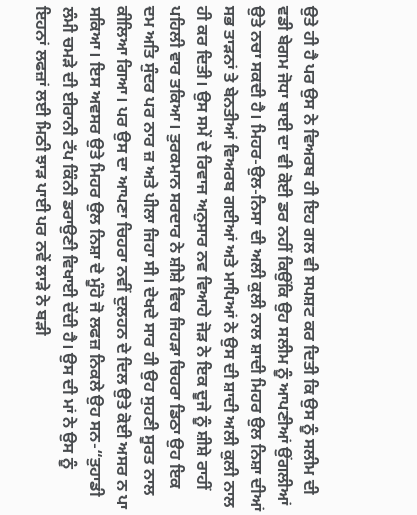ਉਤੇ ਹੀ ਹੈ ਪਰ ਉਸ ਨੇ ਵਿਅਰਬ ਹੀ ਇਹ ਗਲ ਵੀ ਸਪਸ਼ਟ ਕਰ ਦਿਤੀ ਕਿ ਉਸ ਨੂੰ ਸਲੀਮ ਦੀ ਵਡੀ ਬੇਗਮ ਜੋਧਾ ਬਾਈ ਦਾ ਵੀ ਕੋਈ ਡਰ ਨਹੀਂ ਕਿਉਂਕਿ ਉਹ ਸਲੀਮ ਨੂੰ ਆਪਣੀਆਂ ਉਂਗਲੀਆਂ ਉਤੇ ਨਚਾ ਸਕਦੀ ਹੈ। ਮਿਹਰ-ਉਲ-ਨਿਸਾ ਦੀ ਅਲੀ ਕੁਲੀ ਨਾਲ ਸ਼ਾਦੀ ਮਿਹਰ ਉਲ ਨਿਸ਼ਾ ਦੀਆਂ ਸਭ ਤਾੜਨਾਂ ਤੇ ਬੇਨਤੀਆਂ ਵਿਅਰਬ ਗਈਆਂ ਅਤੇ ਮਾਪਿਆਂ ਨੇ ਉਸ ਦੀ ਸ਼ਾਦੀ ਅਲੀ ਕੁਲੀ ਨਾਲ ਹੀ ਕਰ ਦਿਤੀ। ਉਸ ਸਮੇਂ ਦੇ ਰਿਵਾਜ ਅਨੁਸਾਰ ਨਵ ਵਿਆਹੇ ਜੋੜ ਨੇ ਇਕ ਦੂਜੇ ਨੂੰ ਸ਼ੀਸ਼ੇ ਰਾਹੀਂ ਪਹਿਲੀ ਵਾਰ ਤਕਿਆ। ਤੁਰਕਮਾਨ ਸਰਦਾਰ ਨੇ ਸ਼ੀਸ਼ੇ ਵਿਚ ਜਿਹੜਾ ਚਿਹਰਾ ਡਿਠਾ ਉਹ ਇਕ ਦਮ ਅਤਿ ਸੁੰਦਰ ਪਰ ਨਾਰ ਜ਼ ਅਤੇ ਪੀਲਾ ਜਿਹਾ ਸੀ। ਦੇਖਦੇ ਸਾਰ ਹੀ ਉਹ ਸੁਹਣੀ ਸੂਰਤ ਨਾਲ ਕੀਲਿਆ ਗਿਆ। ਪਰ ਉਸ ਦਾ ਆਪਣਾ ਚਿਹਰਾ ਨਵੀਂ ਦੁਲਹਨ ਦੇ ਦਿਲ ਉਤੇ ਕੋਈ ਅਸਰ ਨ ਪਾ ਸਕਿਆ। ਇਸ ਅਵਸਰ ਉਤੇ ਮਿਹਰ ਉਲ ਨਿਸ਼ਾ ਦੇ ਮੂੰਹੋ ਜੋ ਲਫਜ਼ ਨਿਕਲੇ ਉਹ ਸਨ-“ਤੁਹਾਡੀ ਲੰਮੀ ਚਮੜੇ ਦੀ ਈਰਾਨੀ ਟੱਪ ਕਿੰਨੀ ਡਰਾਉਣੀ ਵਿਖਾਈ ਦੇਂਦੀ ਹੈ। ਉਸ ਦੀ ਮਾਂ ਨੇ ਉਸ ਨੂੰ ਇਹਨਾਂ ਲਫਜ਼ਾਂ ਲਈ ਮਿਠੀ ਝਾੜ ਪਾਈ ਪਰ ਨਵੇਂ ਲਾੜੇ ਨੇ ਬੜੀ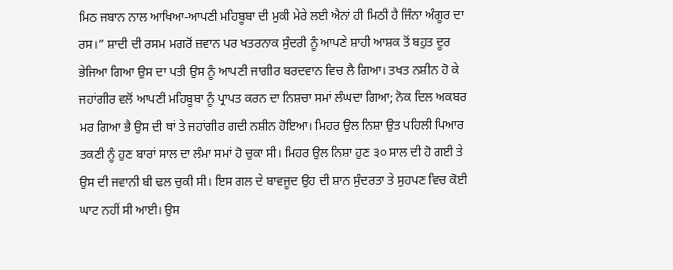ਮਿਠ ਜਬਾਨ ਨਾਲ ਆਖਿਆ-ਆਪਣੀ ਮਹਿਬੂਬਾ ਦੀ ਮੁਕੀ ਮੇਰੇ ਲਈ ਐਨਾਂ ਹੀ ਮਿਠੀ ਹੈ ਜਿੰਨਾ ਅੰਗੂਰ ਦਾ ਰਸ।” ਸ਼ਾਦੀ ਦੀ ਰਸਮ ਮਗਰੋਂ ਜ਼ਵਾਨ ਪਰ ਖਤਰਨਾਕ ਸੁੰਦਰੀ ਨੂੰ ਆਪਣੇ ਸ਼ਾਹੀ ਆਸ਼ਕ ਤੋਂ ਬਹੁਤ ਦੂਰ ਭੇਜਿਆ ਗਿਆ ਉਸ ਦਾ ਪਤੀ ਉਸ ਨੂੰ ਆਪਣੀ ਜਾਗੀਰ ਬਰਦਵਾਨ ਵਿਚ ਲੈ ਗਿਆ। ਤਖਤ ਨਸ਼ੀਨ ਹੋ ਕੇ ਜਹਾਂਗੀਰ ਵਲੋਂ ਆਪਣੀ ਮਹਿਬੂਬਾ ਨੂੰ ਪ੍ਰਾਪਤ ਕਰਨ ਦਾ ਨਿਸ਼ਚਾ ਸਮਾਂ ਲੰਘਦਾ ਗਿਆ; ਨੋਕ ਦਿਲ ਅਕਬਰ ਮਰ ਗਿਆ ਭੈ ਉਸ ਦੀ ਥਾਂ ਤੇ ਜਹਾਂਗੀਰ ਗਦੀ ਨਸ਼ੀਨ ਹੋਇਆ। ਮਿਹਰ ਉਲ ਨਿਸ਼ਾ ਉਤ ਪਹਿਲੀ ਪਿਆਰ ਤਕਣੀ ਨੂੰ ਹੁਣ ਬਾਰਾਂ ਸਾਲ ਦਾ ਲੰਮਾ ਸਮਾਂ ਹੋ ਚੁਕਾ ਸੀ। ਮਿਹਰ ਉਲ ਨਿਸ਼ਾ ਹੁਣ ੩੦ ਸਾਲ ਦੀ ਹੋ ਗਈ ਤੇ ਉਸ ਦੀ ਜਵਾਨੀ ਬੀ ਢਲ ਚੁਕੀ ਸੀ। ਇਸ ਗਲ ਦੇ ਬਾਵਜੂਦ ਉਹ ਦੀ ਸ਼ਾਨ ਸੁੰਦਰਤਾ ਤੇ ਸੁਹਪਣ ਵਿਚ ਕੋਈ ਘਾਟ ਨਹੀਂ ਸੀ ਆਈ। ਉਸ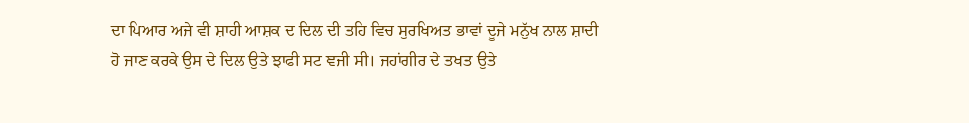ਦਾ ਪਿਆਰ ਅਜੇ ਵੀ ਸ਼ਾਹੀ ਆਸ਼ਕ ਦ ਦਿਲ ਦੀ ਤਹਿ ਵਿਚ ਸੁਰਖਿਅਤ ਭਾਵਾਂ ਦੂਜੇ ਮਨੁੱਖ ਨਾਲ ਸ਼ਾਦੀ ਹੋ ਜਾਣ ਕਰਕੇ ਉਸ ਦੇ ਦਿਲ ਉਤੇ ਝਾਫੀ ਸਟ ਞਜੀ ਸੀ। ਜਹਾਂਗੀਰ ਦੇ ਤਖਤ ਉਤੇ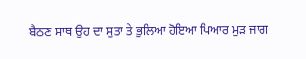ਬੈਠਣ ਸਾਥ ਉਹ ਦਾ ਸੁਤਾ ਤੇ ਭੁਲਿਆ ਹੋਇਆ ਪਿਆਰ ਮੁੜ ਜਾਗ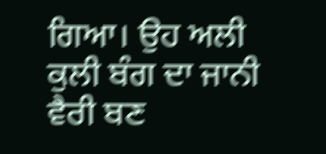ਗਿਆ। ਉਹ ਅਲੀ ਕੁਲੀ ਬੰਗ ਦਾ ਜਾਨੀ ਵੈਰੀ ਬਣ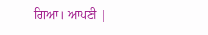ਗਿਆ। ਆਪਣੀ |